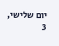יום שלישי, 3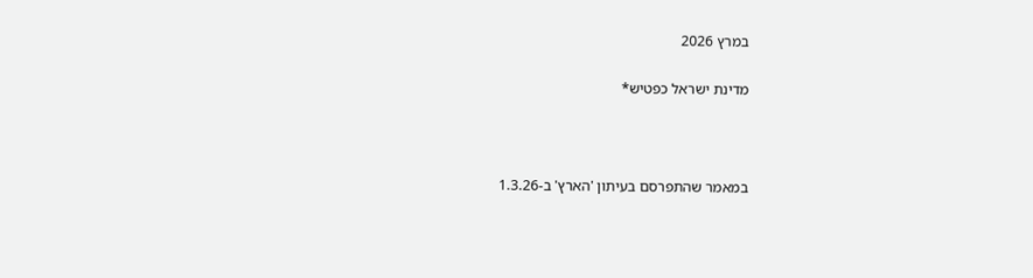במרץ 2026

מדינת ישראל כפטיש*



במאמר שהתפרסם בעיתון 'הארץ' ב-1.3.26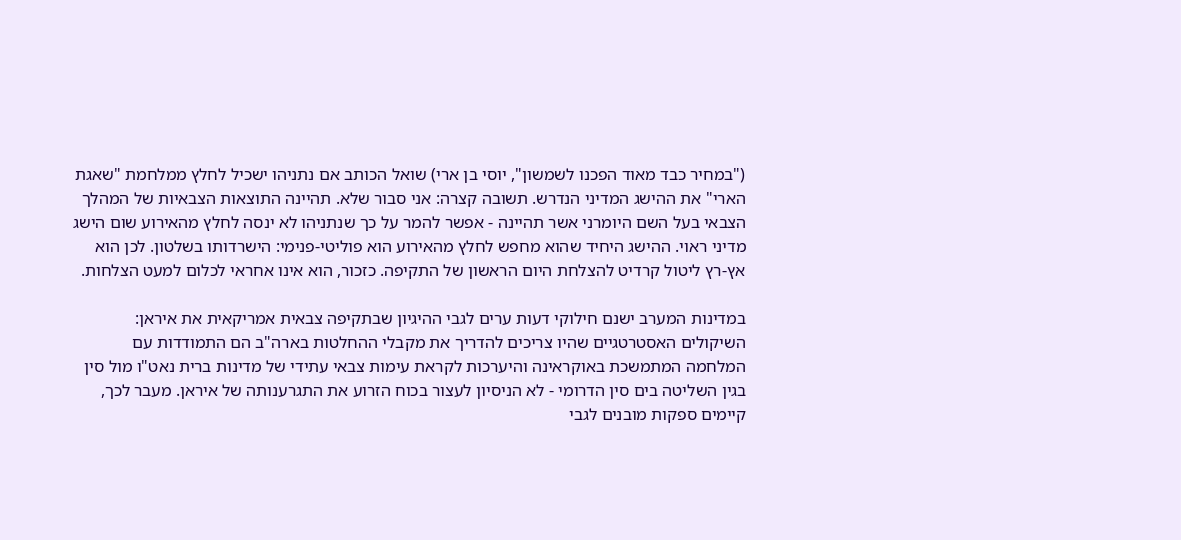("במחיר כבד מאוד הפכנו לשמשון", יוסי בן ארי) שואל הכותב אם נתניהו ישכיל לחלץ ממלחמת "שאגת הארי" את ההישג המדיני הנדרש. תשובה קצרה: אני סבור שלא. תהיינה התוצאות הצבאיות של המהלך הצבאי בעל השם היומרני אשר תהיינה - אפשר להמר על כך שנתניהו לא ינסה לחלץ מהאירוע שום הישג מדיני ראוי. ההישג היחיד שהוא מחפש לחלץ מהאירוע הוא פוליטי-פנימי: הישרדותו בשלטון. לכן הוא אץ-רץ ליטול קרדיט להצלחת היום הראשון של התקיפה. כזכור, הוא אינו אחראי לכלום למעט הצלחות.

במדינות המערב ישנם חילוקי דעות ערים לגבי ההיגיון שבתקיפה צבאית אמריקאית את איראן: השיקולים האסטרטגיים שהיו צריכים להדריך את מקבלי ההחלטות בארה"ב הם התמודדות עם המלחמה המתמשכת באוקראינה והיערכות לקראת עימות צבאי עתידי של מדינות ברית נאט"ו מול סין בגין השליטה בים סין הדרומי - לא הניסיון לעצור בכוח הזרוע את התגרענותה של איראן. מעבר לכך, קיימים ספקות מובנים לגבי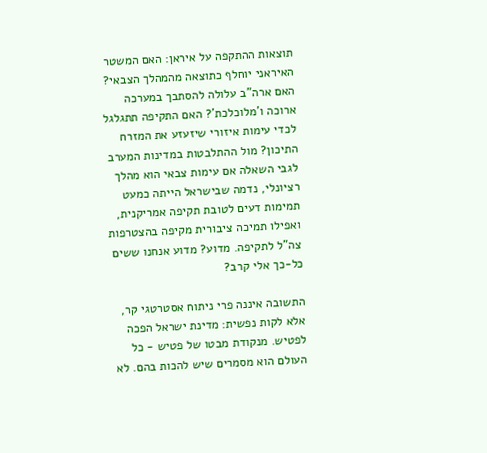תוצאות ההתקפה על איראן: האם המשטר האיראני יוחלף כתוצאה מהמהלך הצבאי? האם ארה"ב עלולה להסתבך במערכה ארוכה ו'מלוכלכת'? האם התקיפה תתגלגל לכדי עימות איזורי שיזעזע את המזרח התיכון? מול ההתלבטות במדינות המערב לגבי השאלה אם עימות צבאי הוא מהלך רציונלי, נדמה שבישראל הייתה כמעט תמימות דעים לטובת תקיפה אמריקנית, ואפילו תמיכה ציבורית מקיפה בהצטרפות צה"ל לתקיפה. מדוע? מדוע אנחנו ששים כל-כך אלי קרב?

התשובה איננה פרי ניתוח אסטרטגי קר, אלא לקות נפשית: מדינת ישראל הפכה לפטיש. מנקודת מבטו של פטיש - כל העולם הוא מסמרים שיש להכות בהם. לא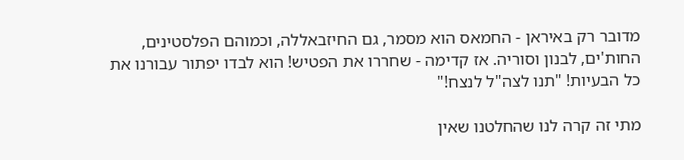מדובר רק באיראן - החמאס הוא מסמר, גם החיזבאללה, וכמוהם הפלסטינים, החות'ים, לבנון וסוריה. אז קדימה - שחררו את הפטיש! הוא לבדו יפתור עבורנו את כל הבעיות! "תנו לצה"ל לנצח!"

מתי זה קרה לנו שהחלטנו שאין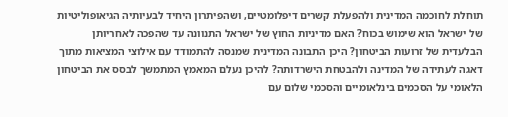תוחלת לחוכמה המדינית ולהפעלת קשרים דיפלומטיים, ושהפיתרון היחיד לבעיותיה הגיאופוליטיות של ישראל הוא שימוש בכוח? האם מדיניות החוץ של ישראל התנוונה עד שהפכה לאחריותן הבלעדית של זרועות הביטחון? היכן התבונה המדינית שמנסה להתמודד עם אילוצי המציאות מתוך דאגה לעתידה של המדינה ולהבטחת הישרדותה? להיכן נעלם המאמץ המתמשך לבסס את הביטחון הלאומי על הסכמים בינלאומיים והסכמי שלום עם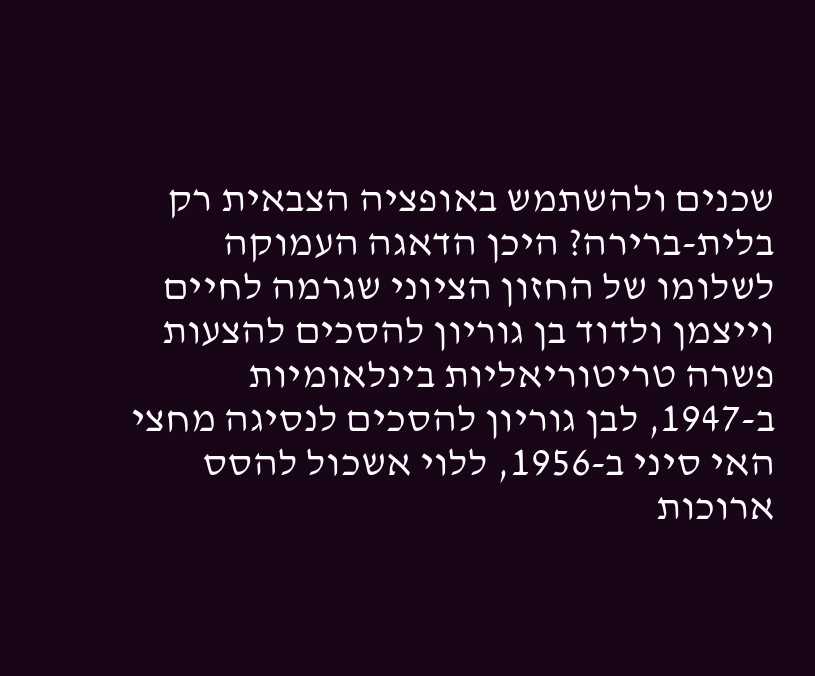שכנים ולהשתמש באופציה הצבאית רק בלית-ברירה? היכן הדאגה העמוקה לשלומו של החזון הציוני שגרמה לחיים וייצמן ולדוד בן גוריון להסכים להצעות פשרה טריטוריאליות בינלאומיות ב-1947, לבן גוריון להסכים לנסיגה מחצי האי סיני ב-1956, ללוי אשכול להסס ארוכות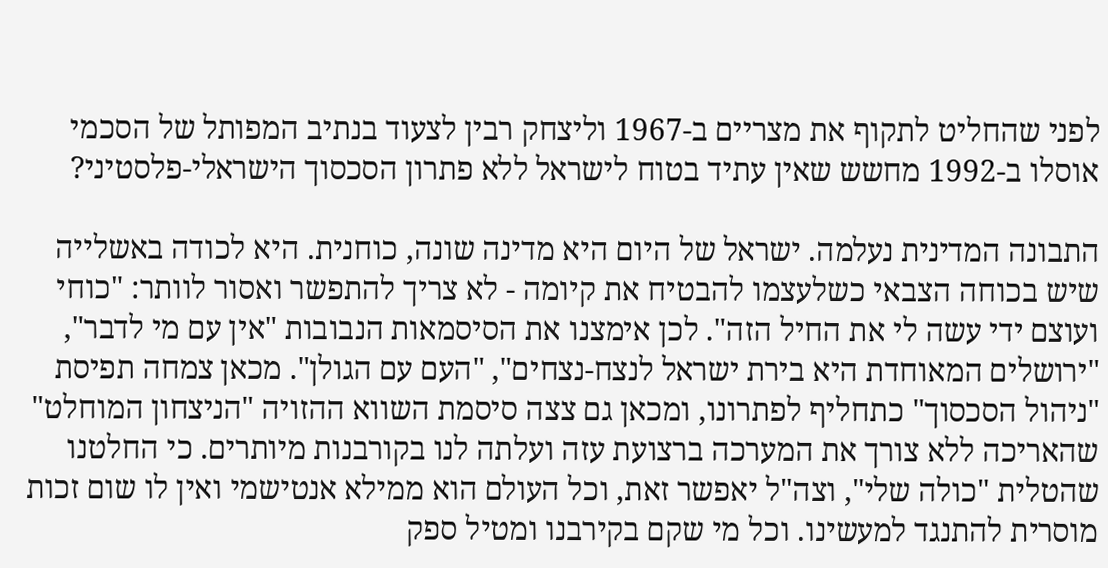לפני שהחליט לתקוף את מצריים ב-1967 וליצחק רבין לצעוד בנתיב המפותל של הסכמי אוסלו ב-1992 מחשש שאין עתיד בטוח לישראל ללא פתרון הסכסוך הישראלי-פלסטיני?

התבונה המדינית נעלמה. ישראל של היום היא מדינה שונה, כוחנית. היא לכודה באשלייה שיש בכוחה הצבאי כשלעצמו להבטיח את קיומה - לא צריך להתפשר ואסור לוותר: "כוחי ועוצם ידי עשה לי את החיל הזה". לכן אימצנו את הסיסמאות הנבובות "אין עם מי לדבר", "ירושלים המאוחדת היא בירת ישראל לנצח-נצחים", "העם עם הגולן". מכאן צמחה תפיסת "ניהול הסכסוך" כתחליף לפתרונו, ומכאן גם צצה סיסמת השווא ההזויה "הניצחון המוחלט" שהאריכה ללא צורך את המערכה ברצועת עזה ועלתה לנו בקורבנות מיותרים. כי החלטנו שהטלית "כולה שלי", וצה"ל יאפשר זאת, וכל העולם הוא ממילא אנטישמי ואין לו שום זכות מוסרית להתנגד למעשינו. וכל מי שקם בקירבנו ומטיל ספק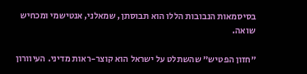בסיסמאות הנבובות הללו הוא תבוסתן, שמאלני, אנטישמי ומכחיש שואה.

"חזון הפטיש" שהשתלט על ישראל הוא קוצר-ראות מדיני. העיוורון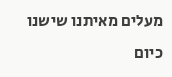מעלים מאיתנו שישנו כיום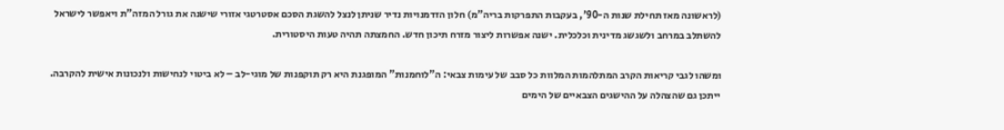(לראשונה מאז תחילת שנות ה-90', בעקבות התפרקות בריה"מ) חלון הזדמנויות נדיר שניתן לנצל להשגת הסכם אסטרטגי אזורי שישנה את גורל המזה"ת ויאפשר לישראל להשתלב במרחב ולשגשג מדינית וכלכלית. ישנה אפשרות ליצור מזרח תיכון חדש. החמצתה תהיה טעות היסטורית.

ומשהו לגבי קריאות הקרב המתלהמות המלוות כל סבב של עימות צבאי: ה"לוחמנות" המופגנת היא רק תוקפנות של מוגי-לב – לא ביטוי לנחישות ולנכונות אישית להקרבה. ייתכן גם שהצהלה על ההישגים הצבאיים של הימים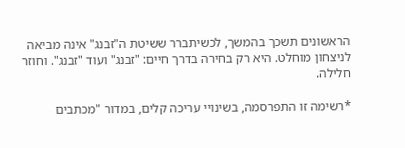הראשונים תשכך בהמשך, לכשיתברר ששיטת ה"זבנג" אינה מביאה לניצחון מוחלט. היא רק בחירה בדרך חיים: "זבנג" ועוד "זבנג". וחוזר חלילה.

*רשימה זו התפרסמה, בשינויי עריכה קלים, במדור "מכתבים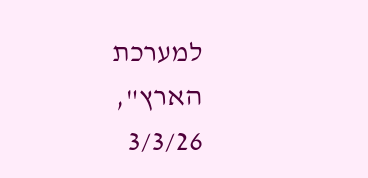למערכת הארץ", 3/3/26